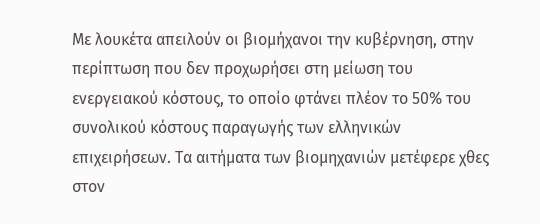Με λουκέτα απειλούν οι βιομήχανοι την κυβέρνηση, στην περίπτωση που δεν προχωρήσει στη μείωση του ενεργειακού κόστους, το οποίο φτάνει πλέον το 50% του συνολικού κόστους παραγωγής των ελληνικών επιχειρήσεων. Τα αιτήματα των βιομηχανιών μετέφερε χθες στον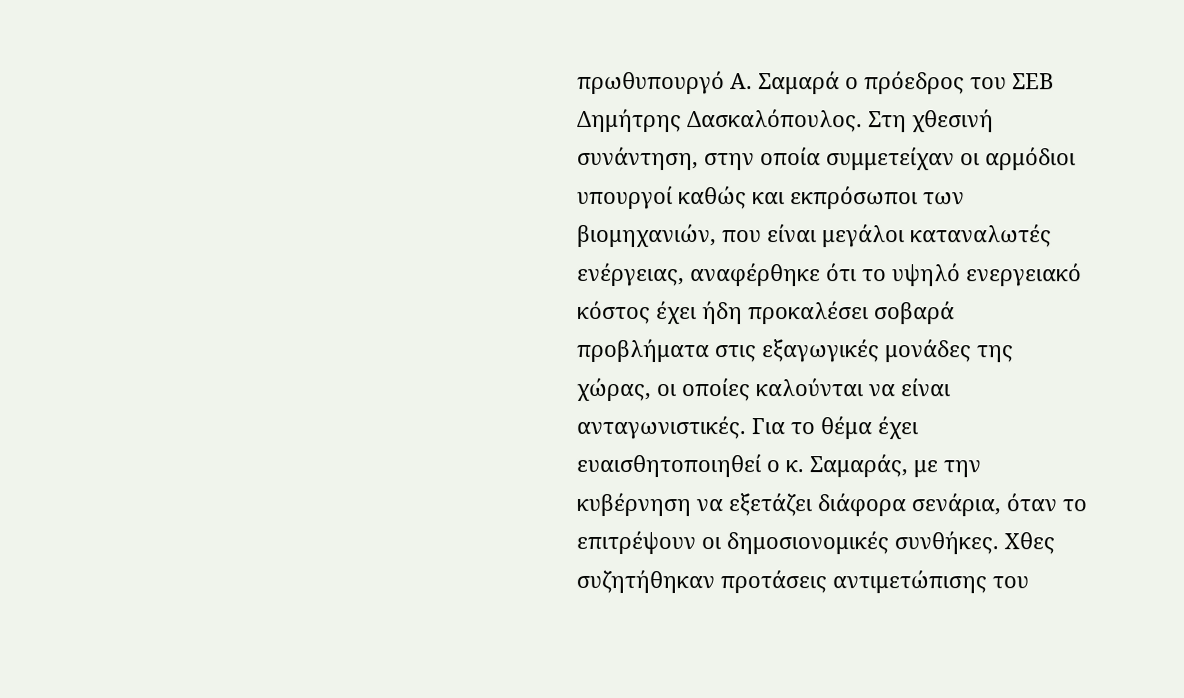πρωθυπουργό Α. Σαμαρά ο πρόεδρος του ΣΕΒ Δημήτρης Δασκαλόπουλος. Στη χθεσινή συνάντηση, στην οποία συμμετείχαν οι αρμόδιοι υπουργοί καθώς και εκπρόσωποι των βιομηχανιών, που είναι μεγάλοι καταναλωτές ενέργειας, αναφέρθηκε ότι το υψηλό ενεργειακό κόστος έχει ήδη προκαλέσει σοβαρά προβλήματα στις εξαγωγικές μονάδες της χώρας, οι οποίες καλούνται να είναι ανταγωνιστικές. Για το θέμα έχει ευαισθητοποιηθεί ο κ. Σαμαράς, με την κυβέρνηση να εξετάζει διάφορα σενάρια, όταν το επιτρέψουν οι δημοσιονομικές συνθήκες. Χθες συζητήθηκαν προτάσεις αντιμετώπισης του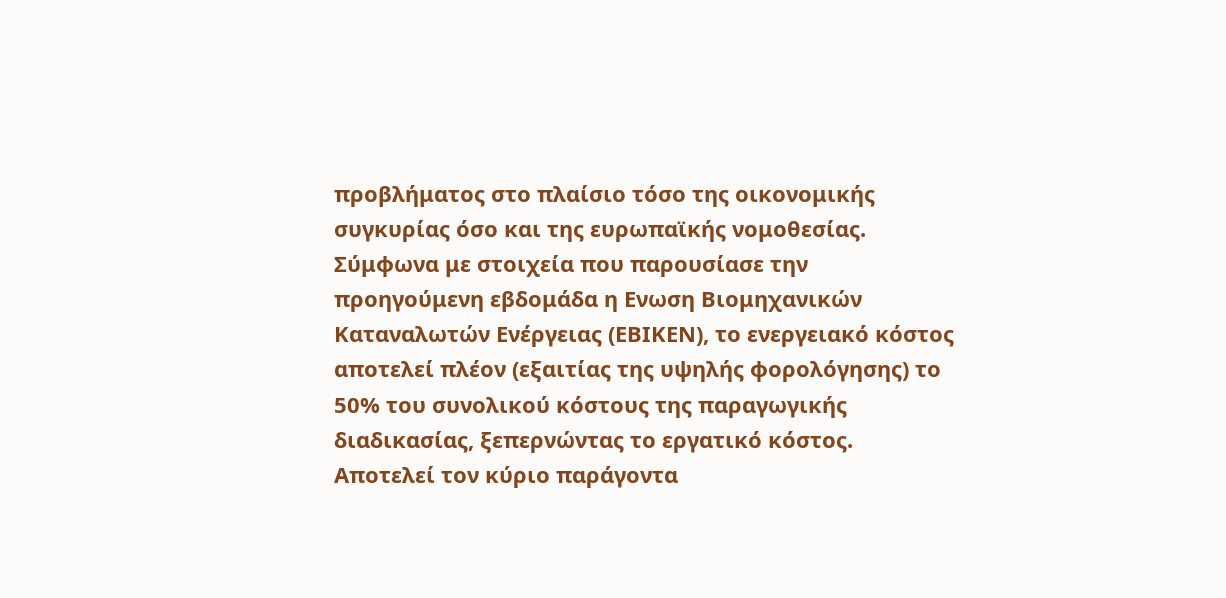προβλήματος στο πλαίσιο τόσο της οικονομικής συγκυρίας όσο και της ευρωπαϊκής νομοθεσίας.
Σύμφωνα με στοιχεία που παρουσίασε την προηγούμενη εβδομάδα η Ενωση Βιομηχανικών Καταναλωτών Ενέργειας (ΕΒΙΚΕΝ), το ενεργειακό κόστος αποτελεί πλέον (εξαιτίας της υψηλής φορολόγησης) το 50% του συνολικού κόστους της παραγωγικής διαδικασίας, ξεπερνώντας το εργατικό κόστος. Αποτελεί τον κύριο παράγοντα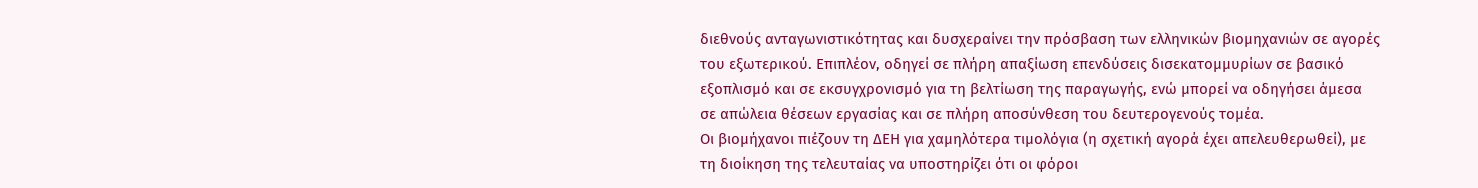διεθνούς ανταγωνιστικότητας και δυσχεραίνει την πρόσβαση των ελληνικών βιομηχανιών σε αγορές του εξωτερικού. Επιπλέον, οδηγεί σε πλήρη απαξίωση επενδύσεις δισεκατομμυρίων σε βασικό εξοπλισμό και σε εκσυγχρονισμό για τη βελτίωση της παραγωγής, ενώ μπορεί να οδηγήσει άμεσα σε απώλεια θέσεων εργασίας και σε πλήρη αποσύνθεση του δευτερογενούς τομέα.
Οι βιομήχανοι πιέζουν τη ΔΕΗ για χαμηλότερα τιμολόγια (η σχετική αγορά έχει απελευθερωθεί), με τη διοίκηση της τελευταίας να υποστηρίζει ότι οι φόροι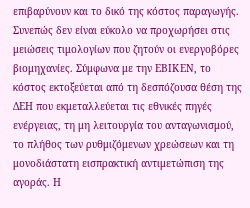επιβαρύνουν και το δικό της κόστος παραγωγής. Συνεπώς δεν είναι εύκολο να προχωρήσει στις μειώσεις τιμολογίων που ζητούν οι ενεργοβόρες βιομηχανίες. Σύμφωνα με την ΕΒΙΚΕΝ, το κόστος εκτοξεύεται από τη δεσπόζουσα θέση της ΔΕΗ που εκμεταλλεύεται τις εθνικές πηγές ενέργειας, τη μη λειτουργία του ανταγωνισμού, το πλήθος των ρυθμιζόμενων χρεώσεων και τη μονοδιάστατη εισπρακτική αντιμετώπιση της αγοράς. Η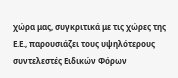χώρα μας, συγκριτικά με τις χώρες της Ε.Ε., παρουσιάζει τους υψηλότερους συντελεστές Ειδικών Φόρων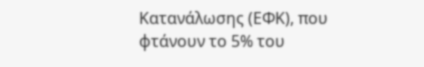Κατανάλωσης (ΕΦΚ), που φτάνουν το 5% του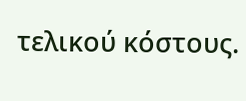τελικού κόστους.